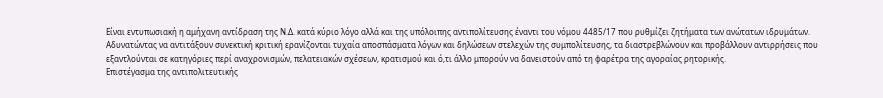Είναι εντυπωσιακή η αμήχανη αντίδραση της Ν.Δ. κατά κύριο λόγο αλλά και της υπόλοιπης αντιπολίτευσης έναντι του νόμου 4485/17 που ρυθμίζει ζητήματα των ανώτατων ιδρυμάτων.
Αδυνατώντας να αντιτάξουν συνεκτική κριτική ερανίζονται τυχαία αποσπάσματα λόγων και δηλώσεων στελεχών της συμπολίτευσης, τα διαστρεβλώνουν και προβάλλουν αντιρρήσεις που εξαντλούνται σε κατηγόριες περί αναχρονισμών, πελατειακών σχέσεων, κρατισμού και ό,τι άλλο μπορούν να δανειστούν από τη φαρέτρα της αγοραίας ρητορικής.
Επιστέγασμα της αντιπολιτευτικής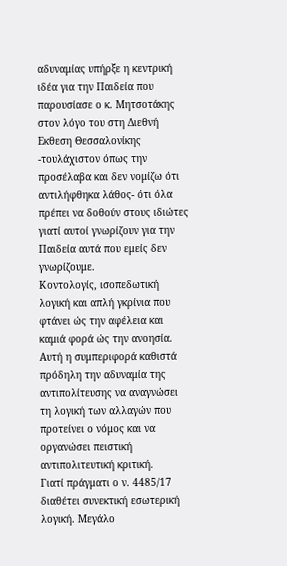αδυναμίας υπήρξε η κεντρική ιδέα για την Παιδεία που παρουσίασε ο κ. Μητσοτάκης στον λόγο του στη Διεθνή Εκθεση Θεσσαλονίκης -τουλάχιστον όπως την προσέλαβα και δεν νομίζω ότι αντιλήφθηκα λάθος- ότι όλα πρέπει να δοθούν στους ιδιώτες γιατί αυτοί γνωρίζουν για την Παιδεία αυτά που εμείς δεν γνωρίζουμε.
Κοντολογίς, ισοπεδωτική λογική και απλή γκρίνια που φτάνει ώς την αφέλεια και καμιά φορά ώς την ανοησία.
Αυτή η συμπεριφορά καθιστά πρόδηλη την αδυναμία της αντιπολίτευσης να αναγνώσει τη λογική των αλλαγών που προτείνει ο νόμος και να οργανώσει πειστική αντιπολιτευτική κριτική.
Γιατί πράγματι ο ν. 4485/17 διαθέτει συνεκτική εσωτερική λογική. Μεγάλο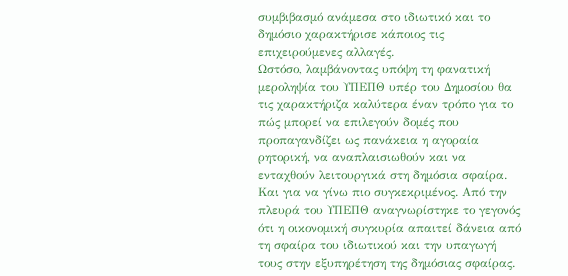συμβιβασμό ανάμεσα στο ιδιωτικό και το δημόσιο χαρακτήρισε κάποιος τις επιχειρούμενες αλλαγές.
Ωστόσο, λαμβάνοντας υπόψη τη φανατική μεροληψία του ΥΠΕΠΘ υπέρ του Δημοσίου θα τις χαρακτήριζα καλύτερα έναν τρόπο για το πώς μπορεί να επιλεγούν δομές που προπαγανδίζει ως πανάκεια η αγοραία ρητορική, να αναπλαισιωθούν και να ενταχθούν λειτουργικά στη δημόσια σφαίρα.
Και για να γίνω πιο συγκεκριμένος. Από την πλευρά του ΥΠΕΠΘ αναγνωρίστηκε το γεγονός ότι η οικονομική συγκυρία απαιτεί δάνεια από τη σφαίρα του ιδιωτικού και την υπαγωγή τους στην εξυπηρέτηση της δημόσιας σφαίρας.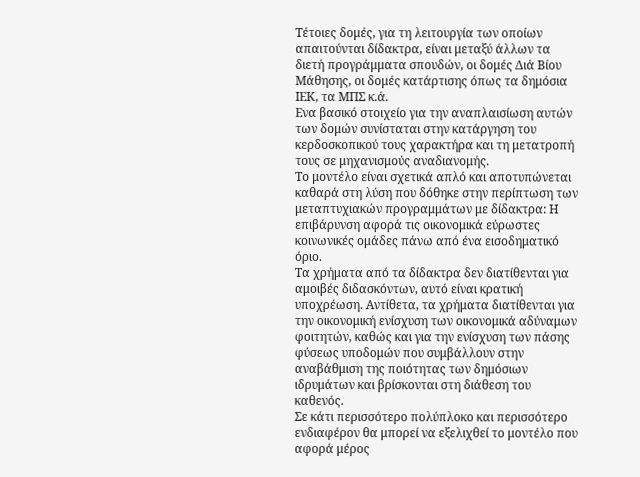Τέτοιες δομές, για τη λειτουργία των οποίων απαιτούνται δίδακτρα, είναι μεταξύ άλλων τα διετή προγράμματα σπουδών, οι δομές Διά Βίου Μάθησης, οι δομές κατάρτισης όπως τα δημόσια ΙΕΚ, τα ΜΠΣ κ.ά.
Ενα βασικό στοιχείο για την αναπλαισίωση αυτών των δομών συνίσταται στην κατάργηση του κερδοσκοπικού τους χαρακτήρα και τη μετατροπή τους σε μηχανισμούς αναδιανομής.
Το μοντέλο είναι σχετικά απλό και αποτυπώνεται καθαρά στη λύση που δόθηκε στην περίπτωση των μεταπτυχιακών προγραμμάτων με δίδακτρα: Η επιβάρυνση αφορά τις οικονομικά εύρωστες κοινωνικές ομάδες πάνω από ένα εισοδηματικό όριο.
Τα χρήματα από τα δίδακτρα δεν διατίθενται για αμοιβές διδασκόντων, αυτό είναι κρατική υποχρέωση. Αντίθετα, τα χρήματα διατίθενται για την οικονομική ενίσχυση των οικονομικά αδύναμων φοιτητών, καθώς και για την ενίσχυση των πάσης φύσεως υποδομών που συμβάλλουν στην αναβάθμιση της ποιότητας των δημόσιων ιδρυμάτων και βρίσκονται στη διάθεση του καθενός.
Σε κάτι περισσότερο πολύπλοκο και περισσότερο ενδιαφέρον θα μπορεί να εξελιχθεί το μοντέλο που αφορά μέρος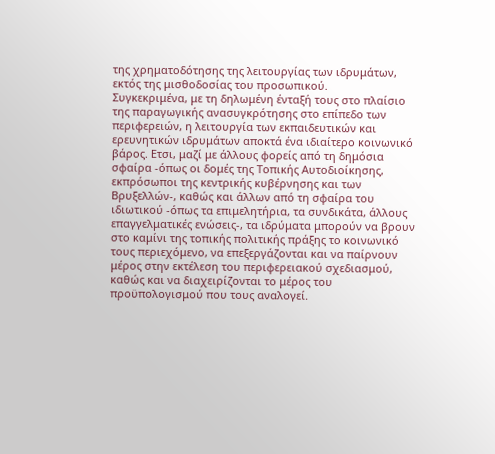της χρηματοδότησης της λειτουργίας των ιδρυμάτων, εκτός της μισθοδοσίας του προσωπικού.
Συγκεκριμένα, με τη δηλωμένη ένταξή τους στο πλαίσιο της παραγωγικής ανασυγκρότησης στο επίπεδο των περιφερειών, η λειτουργία των εκπαιδευτικών και ερευνητικών ιδρυμάτων αποκτά ένα ιδιαίτερο κοινωνικό βάρος. Ετσι, μαζί με άλλους φορείς από τη δημόσια σφαίρα -όπως οι δομές της Τοπικής Αυτοδιοίκησης, εκπρόσωποι της κεντρικής κυβέρνησης και των Βρυξελλών-, καθώς και άλλων από τη σφαίρα του ιδιωτικού -όπως τα επιμελητήρια, τα συνδικάτα, άλλους επαγγελματικές ενώσεις-, τα ιδρύματα μπορούν να βρουν στο καμίνι της τοπικής πολιτικής πράξης το κοινωνικό τους περιεχόμενο, να επεξεργάζονται και να παίρνουν μέρος στην εκτέλεση του περιφερειακού σχεδιασμού, καθώς και να διαχειρίζονται το μέρος του προϋπολογισμού που τους αναλογεί.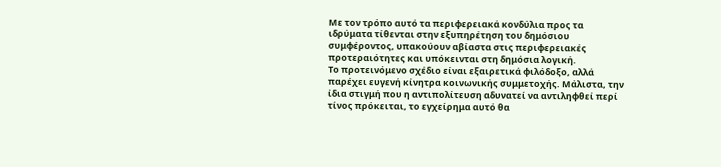Με τον τρόπο αυτό τα περιφερειακά κονδύλια προς τα ιδρύματα τίθενται στην εξυπηρέτηση του δημόσιου συμφέροντος, υπακούουν αβίαστα στις περιφερειακές προτεραιότητες και υπόκεινται στη δημόσια λογική.
Το προτεινόμενο σχέδιο είναι εξαιρετικά φιλόδοξο, αλλά παρέχει ευγενή κίνητρα κοινωνικής συμμετοχής. Μάλιστα, την ίδια στιγμή που η αντιπολίτευση αδυνατεί να αντιληφθεί περί τίνος πρόκειται, το εγχείρημα αυτό θα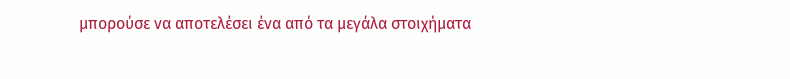μπορούσε να αποτελέσει ένα από τα μεγάλα στοιχήματα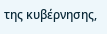της κυβέρνησης,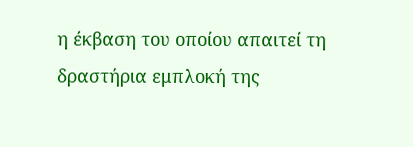η έκβαση του οποίου απαιτεί τη δραστήρια εμπλοκή της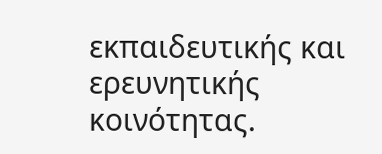εκπαιδευτικής και ερευνητικής κοινότητας.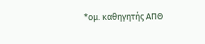*ομ. καθηγητής ΑΠΘ